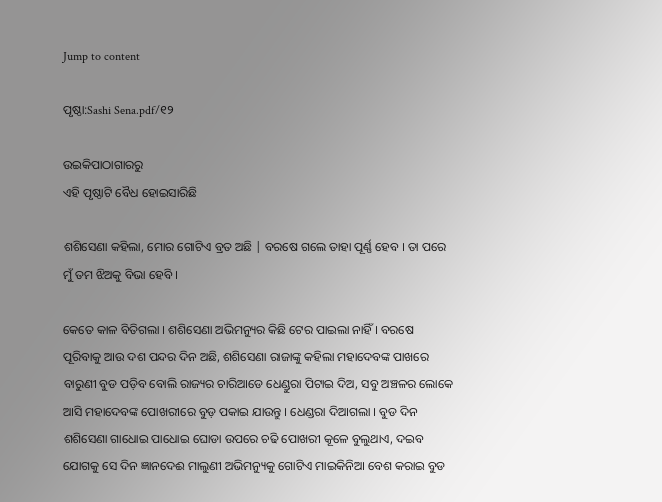Jump to content

ପୃଷ୍ଠା:Sashi Sena.pdf/୧୨

ଉଇକିପାଠାଗାର‌ରୁ
ଏହି ପୃଷ୍ଠାଟି ବୈଧ ହୋଇସାରିଛି

ଶଶିସେଣା କହିଲା, ମୋର ଗୋଟିଏ ବ୍ରତ ଅଛି | ବରଷେ ଗଲେ ତାହା ପୂର୍ଣ୍ଣ ହେବ । ତା ପରେ ମୁଁ ତମ ଝିଅକୁ ବିଭା ହେବି ।

କେତେ କାଳ ବିତିଗଲା । ଶଶିସେଣା ଅଭିମନ୍ୟୁର କିଛି ଟେର ପାଇଲା ନାହିଁ । ବରଷେ ପୂରିବାକୁ ଆଉ ଦଶ ପନ୍ଦର ଦିନ ଅଛି, ଶଶିସେଣା ରାଜାଙ୍କୁ କହିଲା ମହାଦେବଙ୍କ ପାଖରେ ବାରୁଣୀ ବୁଡ ପଡ଼ିବ ବୋଲି ରାଜ୍ୟର ଚାରିଆଡେ ଧେଣ୍ଡୁରା ପିଟାଇ ଦିଅ, ସବୁ ଅଞ୍ଚଳର ଲୋକେ ଆସି ମହାଦେବଙ୍କ ପୋଖରୀରେ ବୁଡ଼ ପକାଇ ଯାଉନ୍ତୁ । ଧେଣ୍ଡରା ଦିଆଗଲା । ବୁଡ ଦିନ ଶଶିସେଣା ଗାଧୋଇ ପାଧୋଇ ଘୋଡା ଉପରେ ଚଢି ପୋଖରୀ କୂଳେ ବୁଲୁଥାଏ, ଦଇବ ଯୋଗକୁ ସେ ଦିନ ଜ୍ଞାନଦେଈ ମାଲୁଣୀ ଅଭିମନ୍ୟୁକୁ ଗୋଟିଏ ମାଇକିନିଆ ବେଶ କରାଇ ବୁଡ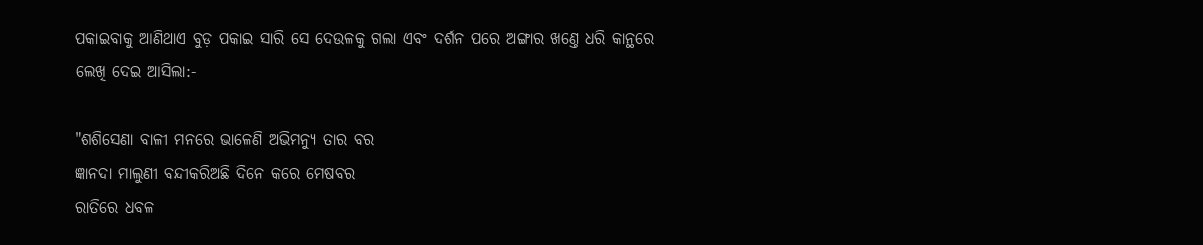ପକାଇବାକୁ ଆଣିଥାଏ ବୁଡ଼ ପକାଇ ସାରି ସେ ଦେଉଳକୁ ଗଲା ଏବଂ ଦର୍ଶନ ପରେ ଅଙ୍ଗାର ଖଣ୍ତେ ଧରି କାନ୍ଥରେ ଲେଖି ଦେଇ ଆସିଲା:-

"ଶଶିସେଣା ବାଳୀ ମନରେ ଭାଳେଣି ଅଭିମନ୍ୟୁ ତାର ବର
ଜ୍ଞାନ‌ଦା ମାଲୁଣୀ ବନ୍ଦୀକରିଅଛି ଦିନେ କରେ ମେଷବର
ରାତିରେ ଧବଳ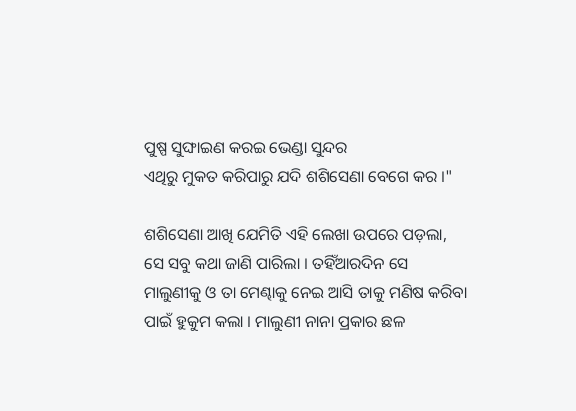ପୁଷ୍ପ ସୁଙ୍ଘାଇଣ କରଇ ଭେଣ୍ଡା ସୁନ୍ଦର
ଏଥିରୁ ମୁକତ କରିପାରୁ ଯଦି ଶଶିସେଣା ବେଗେ କର ।"

ଶଶିସେଣା ଆଖି ଯେମିତି ଏହି ଲେଖା ଉପରେ ପଡ଼ଲା, ସେ ସବୁ କଥା ଜାଣି ପାରିଲା । ତ‌ହିଁଆରଦିନ ସେ ମାଲୁଣୀକୁ ଓ ତା ମେଣ୍ଢାକୁ ନେଇ ଆସି ତାକୁ ମଣିଷ କରିବା ପାଇଁ ହୁକୁମ କଲା । ମାଲୁଣୀ ନାନା ପ୍ରକାର ଛଳ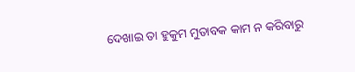ଦେଖାଇ ତା ହୁକୁମ ମୁତାବକ କାମ ନ କରିବାରୁ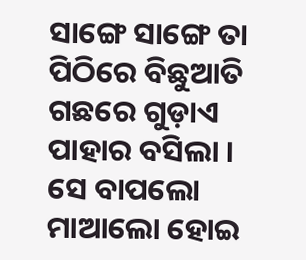ସାଙ୍ଗେ ସାଙ୍ଗେ ତା ପିଠିରେ ବିଛୁଆତି ଗଛରେ ଗୁଡ଼ାଏ ପାହାର ବସିଲା । ସେ ବାପଲୋ ମାଆଲୋ ହୋଇ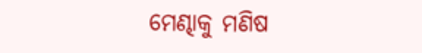ମେଣ୍ଢାକୁ ମଣିଷ